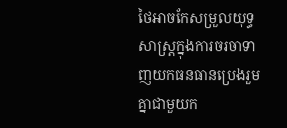ថៃអាចកែសម្រួលយុទ្ធសាស្ត្រក្នុងការចរចាទាញយកធនធានប្រេងរួមគ្នាជាមួយក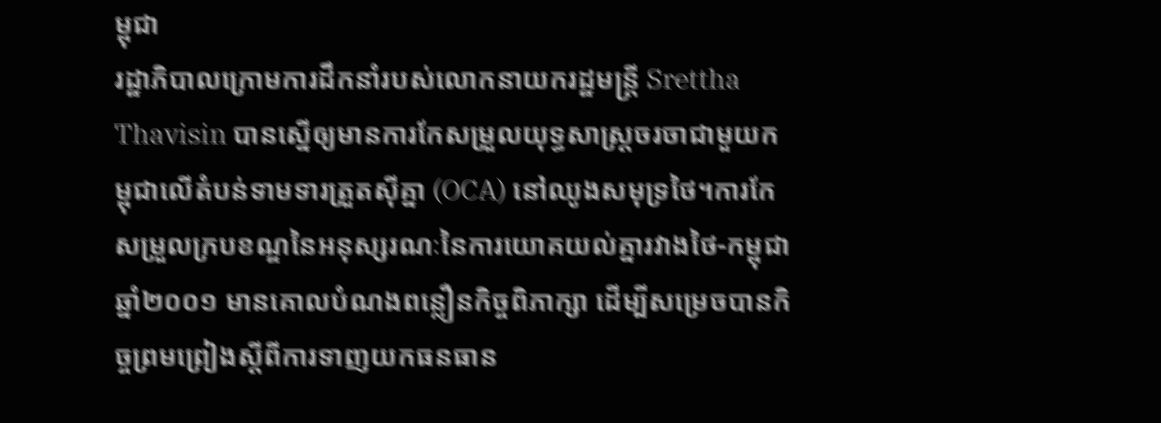ម្ពុជា
រដ្ឋាភិបាលក្រោមការដឹកនាំរបស់លោកនាយករដ្ឋមន្ត្រី Srettha Thavisin បានស្នើឲ្យមានការកែសម្រួលយុទ្ធសាស្ត្រចរចាជាមួយកម្ពុជាលើតំបន់ទាមទារត្រួតស៊ីគ្នា (OCA) នៅឈូងសមុទ្រថៃ។ការកែសម្រួលក្របខណ្ឌនៃអនុស្សរណៈនៃការយោគយល់គ្នារវាងថៃ-កម្ពុជា ឆ្នាំ២០០១ មានគោលបំណងពន្លឿនកិច្ចពិភាក្សា ដើម្បីសម្រេចបានកិច្ចព្រមព្រៀងស្តីពីការទាញយកធនធាន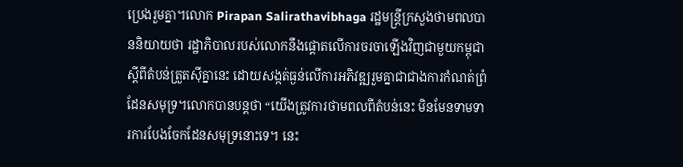ប្រេងរួមគ្នា។លោក Pirapan Salirathavibhaga រដ្ឋមន្ត្រីក្រសួងថាមពលបាននិយាយថា រដ្ឋាភិបាលរបស់លោកនឹងផ្តោតលើការចរចាឡើងវិញជាមួយកម្ពុជាស្តីពីតំបន់ត្រួតស៊ីគ្នានេះ ដោយសង្កត់ធ្ងន់លើការអភិវឌ្ឍរួមគ្នាជាជាងការកំណត់ព្រំដែនសមុទ្រ។លោកបានបន្តថា “យើងត្រូវការថាមពលពីតំបន់នេះ មិនមែនទាមទារការបែងចែកដែនសមុទ្រនោះទេ។ នេះ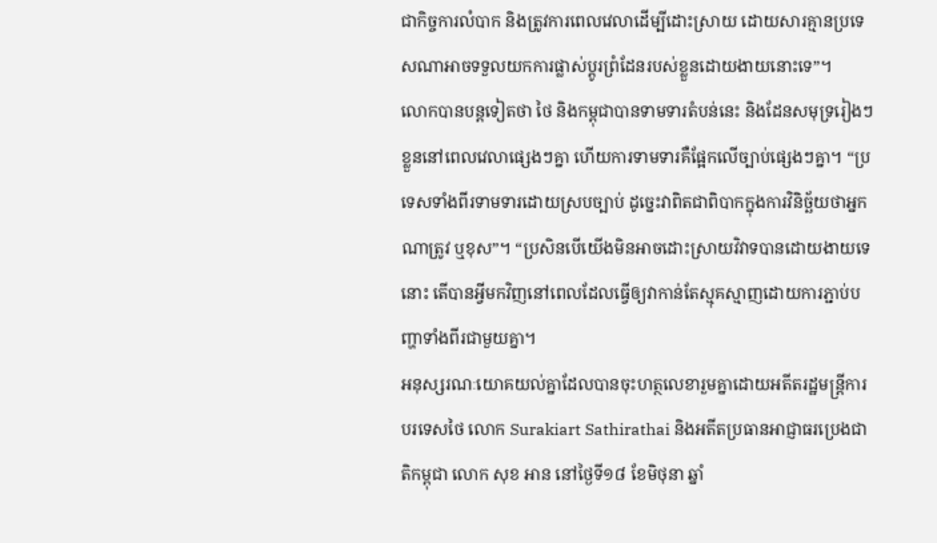ជាកិច្ចការលំបាក និងត្រូវការពេលវេលាដើម្បីដោះស្រាយ ដោយសារគ្មានប្រទេសណាអាចទទួលយកការផ្លាស់ប្តូរព្រំដែនរបស់ខ្លួនដោយងាយនោះទេ”។
លោកបានបន្តទៀតថា ថៃ និងកម្ពុជាបានទាមទារតំបន់នេះ និងដែនសមុទ្ររៀងៗខ្លួននៅពេលវេលាផ្សេងៗគ្នា ហើយការទាមទារគឺផ្អែកលើច្បាប់ផ្សេងៗគ្នា។ “ប្រទេសទាំងពីរទាមទារដោយស្របច្បាប់ ដូច្នេះវាពិតជាពិបាកក្នុងការវិនិច្ឆ័យថាអ្នកណាត្រូវ ឬខុស”។ “ប្រសិនបើយើងមិនអាចដោះស្រាយវិវាទបានដោយងាយទេនោះ តើបានអ្វីមកវិញនៅពេលដែលធ្វើឲ្យវាកាន់តែស្មុគស្មាញដោយការភ្ជាប់បញ្ហាទាំងពីរជាមួយគ្នា។
អនុស្សរណៈយោគយល់គ្នាដែលបានចុះហត្ថលេខារួមគ្នាដោយអតីតរដ្ឋមន្ត្រីការបរទេសថៃ លោក Surakiart Sathirathai និងអតីតប្រធានអាជ្ញាធរប្រេងជាតិកម្ពុជា លោក សុខ អាន នៅថ្ងៃទី១៨ ខែមិថុនា ឆ្នាំ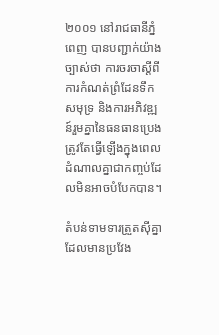២០០១ នៅរាជធានីភ្នំពេញ បានបញ្ជាក់យ៉ាងច្បាស់ថា ការចរចាស្តីពីការកំណត់ព្រំដែនទឹកសមុទ្រ និងការអភិវឌ្ឍន៍រួមគ្នានៃធនធានប្រេងត្រូវតែធ្វើឡើងក្នុងពេលដំណាលគ្នាជាកញ្ចប់ដែលមិនអាចបំបែកបាន។

តំបន់ទាមទារត្រួតស៊ីគ្នាដែលមានប្រវែង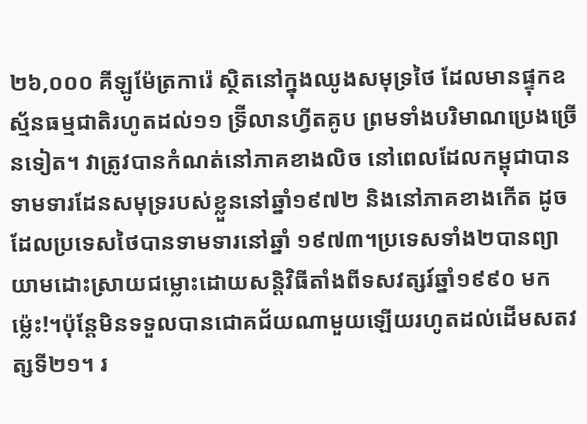២៦,០០០ គីឡូម៉ែត្រការ៉េ ស្ថិតនៅក្នុងឈូងសមុទ្រថៃ ដែលមានផ្ទុកឧស្ម័នធម្មជាតិរហូតដល់១១ ទ្រ៊ីលានហ្វីតគូប ព្រមទាំងបរិមាណប្រេងច្រើនទៀត។ វាត្រូវបានកំណត់នៅភាគខាងលិច នៅពេលដែលកម្ពុជាបានទាមទារដែនសមុទ្ររបស់ខ្លួននៅឆ្នាំ១៩៧២ និងនៅភាគខាងកើត ដូចដែលប្រទេសថៃបានទាមទារនៅឆ្នាំ ១៩៧៣។ប្រទេសទាំង២បានព្យាយាមដោះស្រាយជម្លោះដោយសន្តិវិធីតាំងពីទសវត្សរ៍ឆ្នាំ១៩៩០ មកម្ល៉េះ!។ប៉ុន្តែមិនទទួលបានជោគជ័យណាមួយឡើយរហូតដល់ដើមសតវត្សទី២១។ រ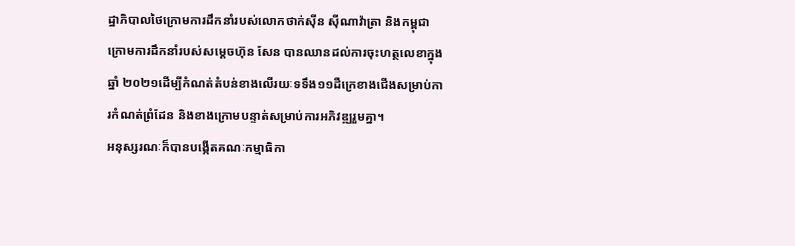ដ្ឋាភិបាលថៃក្រោមការដឹកនាំរបស់លោកថាក់ស៊ីន ស៊ីណាវ៉ាត្រា និងកម្ពុជាក្រោមការដឹកនាំរបស់សម្តេចហ៊ុន សែន បានឈានដល់ការចុះហត្ថលេខាក្នុងឆ្នាំ ២០២១ដើម្បីកំណត់តំបន់ខាងលើរយៈទទឹង១១ដឺក្រេខាងជើងសម្រាប់ការកំណត់ព្រំដែន និងខាងក្រោមបន្ទាត់សម្រាប់ការអភិវឌ្ឍរួមគ្នា។
អនុស្សរណៈក៏បានបង្កើតគណៈកម្មាធិកា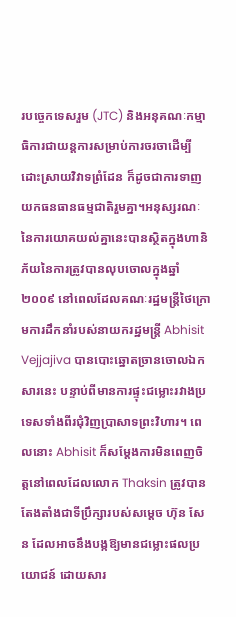របច្ចេកទេសរួម (JTC) និងអនុគណៈកម្មាធិការជាយន្តការសម្រាប់ការចរចាដើម្បីដោះស្រាយវិវាទព្រំដែន ក៏ដូចជាការទាញយកធនធានធម្មជាតិរួមគ្នា។អនុស្សរណៈនៃការយោគយល់គ្នានេះបានស្ថិតក្នុងហានិភ័យនៃការត្រូវបានលុបចោលក្នុងឆ្នាំ ២០០៩ នៅពេលដែលគណៈរដ្ឋមន្ត្រីថៃក្រោមការដឹកនាំរបស់នាយករដ្ឋមន្ត្រី Abhisit Vejjajiva បានបោះឆ្នោតច្រានចោលឯកសារនេះ បន្ទាប់ពីមានការផ្ទុះជម្លោះរវាងប្រទេសទាំងពីរជុំវិញប្រាសាទព្រះវិហារ។ ពេលនោះ Abhisit ក៏សម្តែងការមិនពេញចិត្តនៅពេលដែលលោក Thaksin ត្រូវបានតែងតាំងជាទីប្រឹក្សារបស់សម្តេច ហ៊ុន សែន ដែលអាចនឹងបង្កឱ្យមានជម្លោះផលប្រយោជន៍ ដោយសារ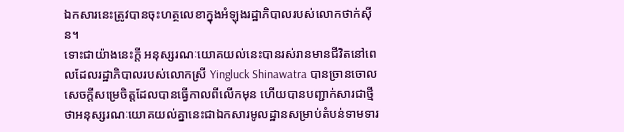ឯកសារនេះត្រូវបានចុះហត្ថលេខាក្នុងអំឡុងរដ្ឋាភិបាលរបស់លោកថាក់ស៊ីន។
ទោះជាយ៉ាងនេះក្តី អនុស្សរណៈយោគយល់នេះបានរស់រានមានជីវិតនៅពេលដែលរដ្ឋាភិបាលរបស់លោកស្រី Yingluck Shinawatra បានច្រានចោលសេចក្តីសម្រេចិត្តដែលបានធ្វើកាលពីលើកមុន ហើយបានបញ្ជាក់សារជាថ្មីថាអនុស្សរណៈយោគយល់គ្នានេះជាឯកសារមូលដ្ឋានសម្រាប់តំបន់ទាមទារ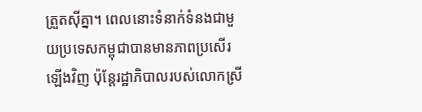ត្រួតស៊ីគ្នា។ ពេលនោះទំនាក់ទំនងជាមួយប្រទេសកម្ពុជាបានមានភាពប្រសើរឡើងវិញ ប៉ុន្តែរដ្ឋាភិបាលរបស់លោកស្រី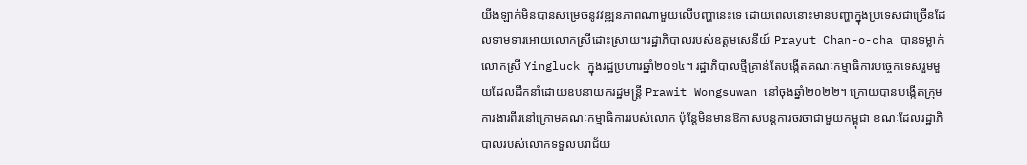យីងឡាក់មិនបានសម្រេចនូវវឌ្ឍនភាពណាមួយលើបញ្ហានេះទេ ដោយពេលនោះមានបញ្ហាក្នុងប្រទេសជាច្រើនដែលទាមទារអោយលោកស្រីដោះស្រាយ។រដ្ឋាភិបាលរបស់ឧត្តមសេនីយ៍ Prayut Chan-o-cha បានទម្លាក់លោកស្រី Yingluck ក្នុងរដ្ឋប្រហារឆ្នាំ២០១៤។ រដ្ឋាភិបាលថ្មីគ្រាន់តែបង្កើតគណៈកម្មាធិការបច្ចេកទេសរួមមួយដែលដឹកនាំដោយឧបនាយករដ្ឋមន្ត្រី Prawit Wongsuwan នៅចុងឆ្នាំ២០២២។ ក្រោយបានបង្កើតក្រុមការងារពីរនៅក្រោមគណៈកម្មាធិការរបស់លោក ប៉ុន្តែមិនមានឱកាសបន្តការចរចាជាមួយកម្ពុជា ខណៈដែលរដ្ឋាភិបាលរបស់លោកទទួលបរាជ័យ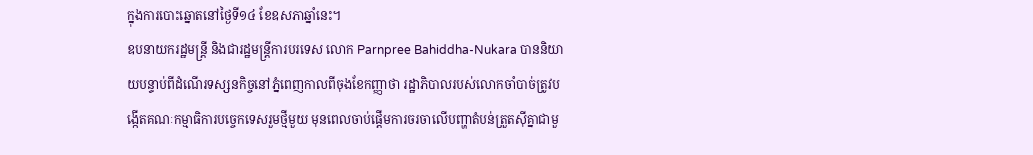ក្នុងការបោះឆ្នោតនៅថ្ងៃទី១៤ ខែឧសភាឆ្នាំនេះ។
ឧបនាយករដ្ឋមន្ត្រី និងជារដ្ឋមន្ត្រីការបរទេស លោក Parnpree Bahiddha-Nukara បាននិយាយបន្ទាប់ពីដំណើរទស្សនកិច្ចនៅភ្នំពេញកាលពីចុងខែកញ្ញាថា រដ្ឋាភិបាលរបស់លោកចាំបាច់ត្រូវបង្កើតគណៈកម្មាធិការបច្ចេកទេសរួមថ្មីមួយ មុនពេលចាប់ផ្តើមការចរចាលើបញ្ហាតំបន់ត្រួតស៊ីគ្នាជាមួ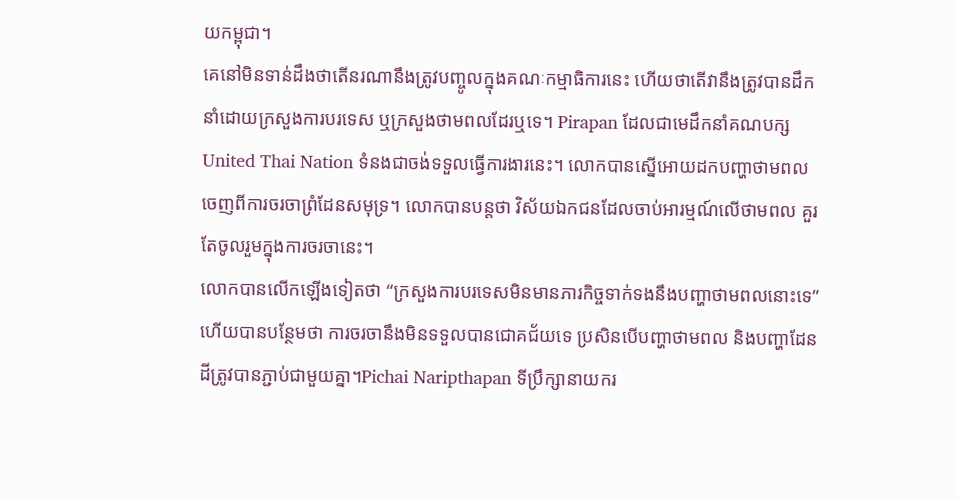យកម្ពុជា។
គេនៅមិនទាន់ដឹងថាតើនរណានឹងត្រូវបញ្ចូលក្នុងគណៈកម្មាធិការនេះ ហើយថាតើវានឹងត្រូវបានដឹកនាំដោយក្រសួងការបរទេស ឬក្រសួងថាមពលដែរឬទេ។ Pirapan ដែលជាមេដឹកនាំគណបក្ស United Thai Nation ទំនងជាចង់ទទួលធ្វើការងារនេះ។ លោកបានស្នើអោយដកបញ្ហាថាមពលចេញពីការចរចាព្រំដែនសមុទ្រ។ លោកបានបន្តថា វិស័យឯកជនដែលចាប់អារម្មណ៍លើថាមពល គួរតែចូលរួមក្នុងការចរចានេះ។
លោកបានលើកឡើងទៀតថា “ក្រសួងការបរទេសមិនមានភារកិច្ចទាក់ទងនឹងបញ្ហាថាមពលនោះទេ” ហើយបានបន្ថែមថា ការចរចានឹងមិនទទួលបានជោគជ័យទេ ប្រសិនបើបញ្ហាថាមពល និងបញ្ហាដែនដីត្រូវបានភ្ជាប់ជាមួយគ្នា។Pichai Naripthapan ទីប្រឹក្សានាយករ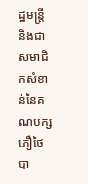ដ្ឋមន្ត្រី និងជាសមាជិកសំខាន់នៃគណបក្សភឿថៃបា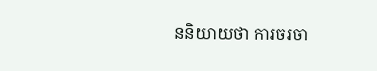ននិយាយថា ការចរចា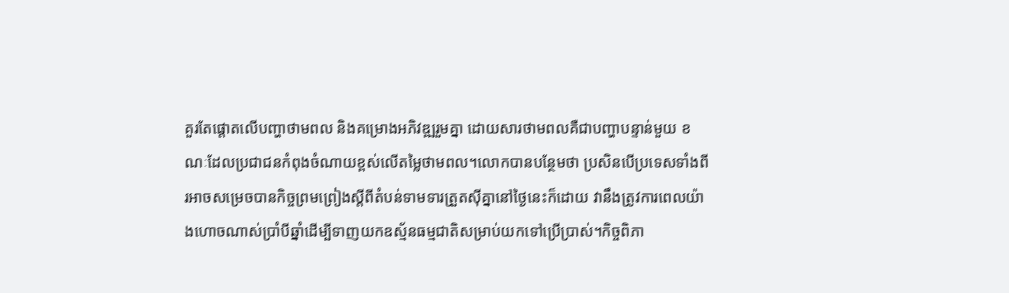គួរតែផ្តោតលើបញ្ហាថាមពល និងគម្រោងអភិវឌ្ឍរួមគ្នា ដោយសារថាមពលគឺជាបញ្ហាបន្ទាន់មួយ ខណៈដែលប្រជាជនកំពុងចំណាយខ្ពស់លើតម្លៃថាមពល។លោកបានបន្ថែមថា ប្រសិនបើប្រទេសទាំងពីរអាចសម្រេចបានកិច្ចព្រមព្រៀងស្តីពីតំបន់ទាមទារត្រួតស៊ីគ្នានៅថ្ងៃនេះក៏ដោយ វានឹងត្រូវការពេលយ៉ាងហោចណាស់ប្រាំបីឆ្នាំដើម្បីទាញយកឧស្ម័នធម្មជាតិសម្រាប់យកទៅប្រើប្រាស់។កិច្ចពិភា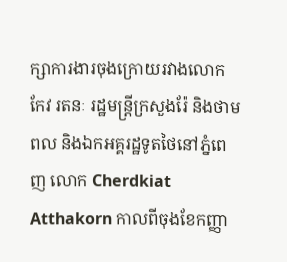ក្សាការងារចុងក្រោយរវាងលោក កែវ រតនៈ រដ្ឋមន្ត្រីក្រសួងរ៉ែ និងថាមពល និងឯកអគ្គរដ្ឋទូតថៃនៅភ្នំពេញ លោក Cherdkiat Atthakorn កាលពីចុងខែកញ្ញា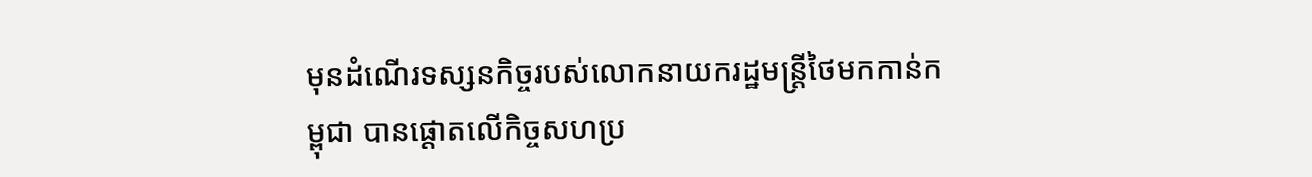មុនដំណើរទស្សនកិច្ចរបស់លោកនាយករដ្ឋមន្ត្រីថៃមកកាន់កម្ពុជា បានផ្តោតលើកិច្ចសហប្រ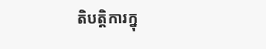តិបត្តិការក្នុ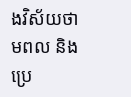ងវិស័យថាមពល និងប្រេ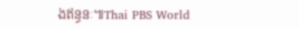ងឥន្ធនៈ៕Thai PBS World